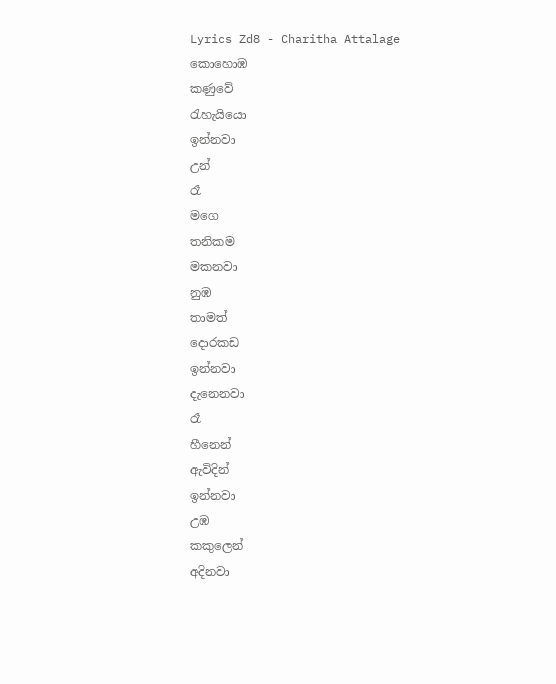Lyrics Zd8 - Charitha Attalage
කොහොඹ
කණුවේ
රැහැයියො
ඉන්නවා
උන්
රෑ
මගෙ
තනිකම
මකනවා
නුඹ
තාමත්
දොරකඩ
ඉන්නවා
දැනෙනවා
රෑ
හීනෙන්
ඇවිදින්
ඉන්නවා
උඹ
කකුලෙන්
අදිනවා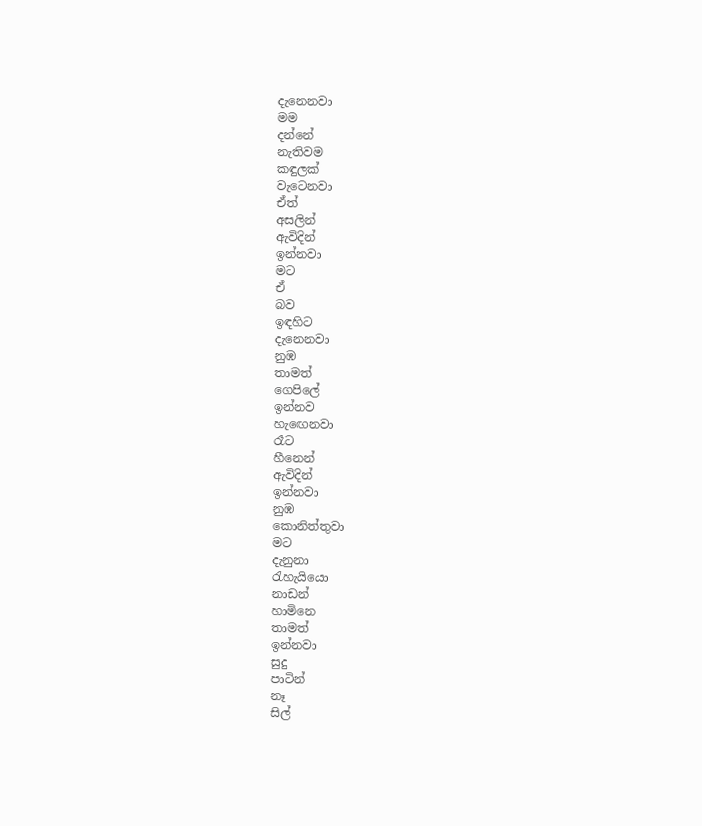දැනෙනවා
මම
දන්නේ
නැතිවම
කඳුලක්
වැටෙනවා
ඒත්
අසලින්
ඇවිදින්
ඉන්නවා
මට
ඒ
බව
ඉඳහිට
දැනෙනවා
නුඹ
තාමත්
ගෙපිලේ
ඉන්නව
හැඟෙනවා
රෑට
හීනෙන්
ඇවිදින්
ඉන්නවා
නුඹ
කොනිත්තුවා
මට
දැනුනා
රැහැයියො
නාඩන්
හාමිනෙ
තාමත්
ඉන්නවා
සුදු
පාටින්
නෑ
සිල්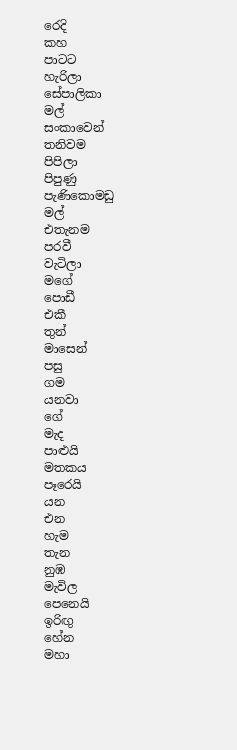රෙදි
කහ
පාටට
හැරිලා
සේපාලිකා
මල්
සංකාවෙන්
තනිවම
පිපිලා
පිපුණු
පැණිකොමඩු
මල්
එතැනම
පරවී
වැටිලා
මගේ
පොඩී
එකී
තුන්
මාසෙන්
පසු
ගම
යනවා
ගේ
මැද
පාළුයි
මතකය
පෑරෙයි
යන
එන
හැම
තැන
නුඹ
මැවිල
පෙනෙයි
ඉරිඟු
හේන
මහා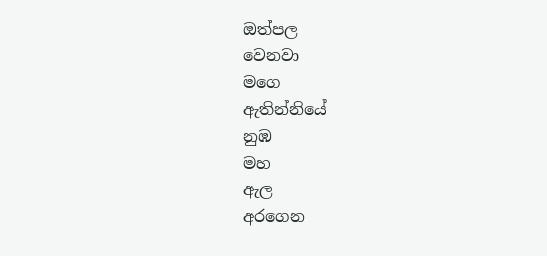ඔත්පල
වෙනවා
මගෙ
ඇතින්නියේ
නුඹ
මහ
ඇල
අරගෙන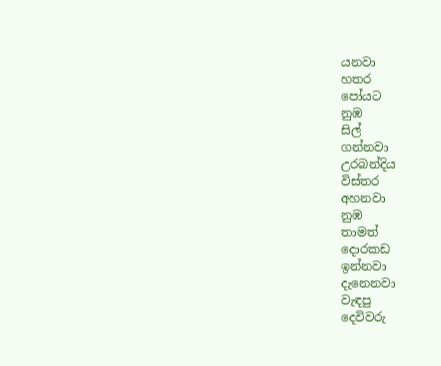යනවා
හතර
පෝයට
නුඹ
සිල්
ගන්නවා
උරබන්දිය
විස්තර
අහනවා
නුඹ
තාමත්
දොරකඩ
ඉන්නවා
දැනෙනවා
වැඳපු
දෙවිවරු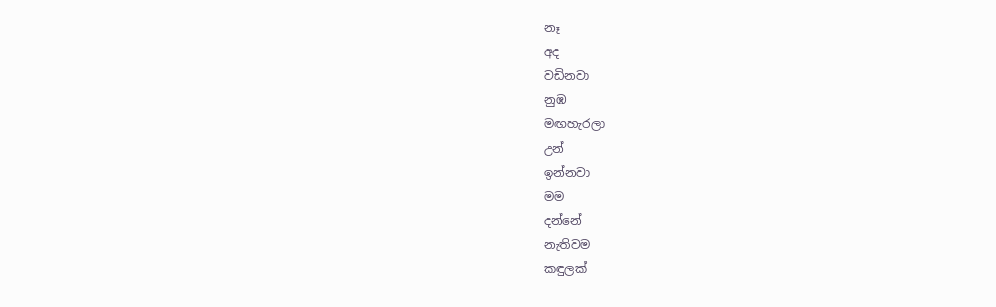නෑ
අද
වඩිනවා
නුඹ
මඟහැරලා
උන්
ඉන්නවා
මම
දන්නේ
නැතිවම
කඳුලක්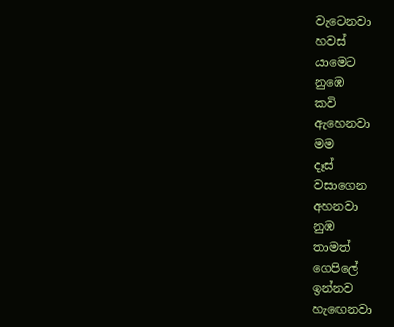වැටෙනවා
හවස්
යාමෙට
නුඹෙ
කවි
ඇහෙනවා
මම
දෑස්
වසාගෙන
අහනවා
නුඹ
තාමත්
ගෙපිලේ
ඉන්නව
හැඟෙනවා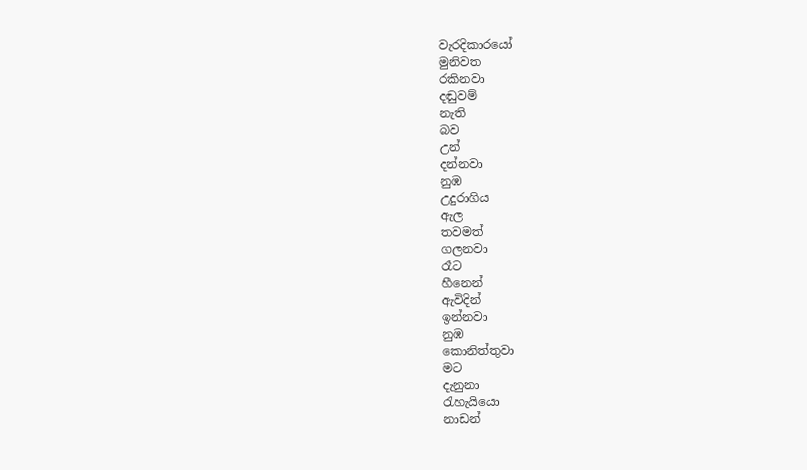වැරදිකාරයෝ
මුනිවත
රකිනවා
දඬුවම්
නැති
බව
උන්
දන්නවා
නුඹ
උදුරාගිය
ඇල
තවමත්
ගලනවා
රෑට
හීනෙන්
ඇවිදින්
ඉන්නවා
නුඹ
කොනිත්තුවා
මට
දැනුනා
රැහැයියො
නාඩන්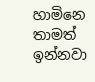හාමිනෙ
තාමත්
ඉන්නවා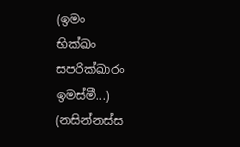(ඉමං
භික්ඛං
සපරික්ඛාරං
ඉමස්මී...)
(නසින්නස්ස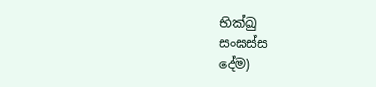භික්ඛු
සංඝස්ස
දේම)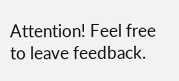Attention! Feel free to leave feedback.